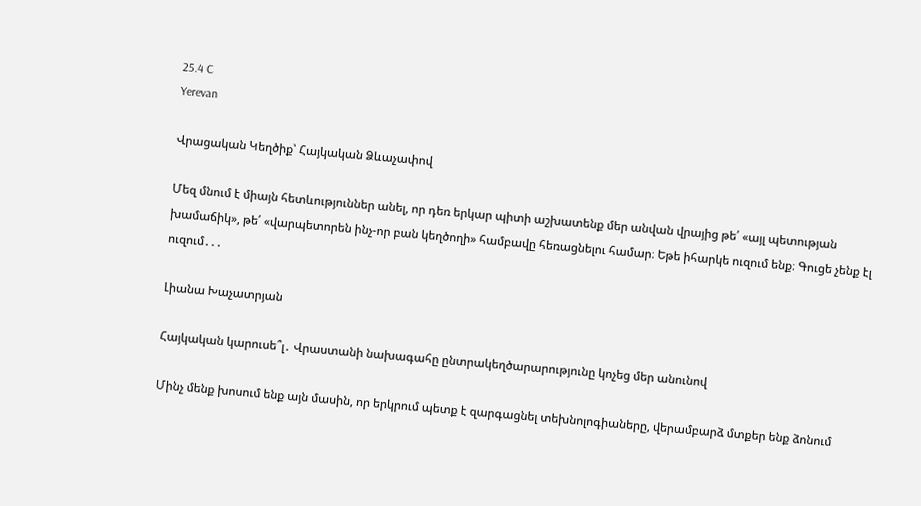25.4 C
Yerevan

Վրացական Կեղծիք՝ Հայկական Ձևաչափով

Մեզ մնում է միայն հետևություններ անել, որ դեռ երկար պիտի աշխատենք մեր անվան վրայից թե՛ «այլ պետության խամաճիկ», թե՛ «վարպետորեն ինչ-որ բան կեղծողի» համբավը հեռացնելու համար։ Եթե իհարկե ուզում ենք։ Գուցե չենք էլ ուզում․․․

Լիանա Խաչատրյան

Հայկական կարուսե՞լ․ Վրաստանի նախագահը ընտրակեղծարարությունը կոչեց մեր անունով

Մինչ մենք խոսում ենք այն մասին, որ երկրում պետք է զարգացնել տեխնոլոգիաները, վերամբարձ մտքեր ենք ձոնում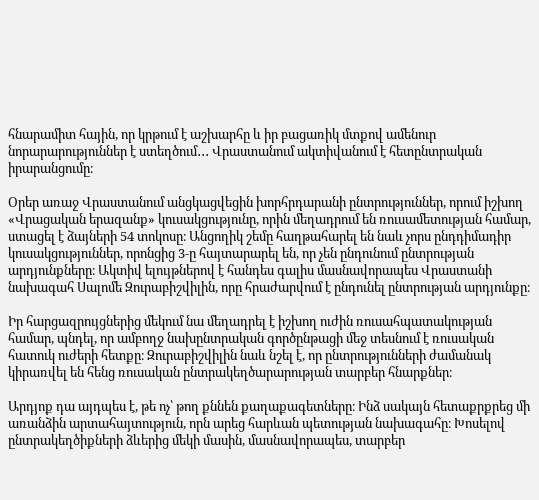հնարամիտ հային, որ կրթում է աշխարհը և իր բացառիկ մտքով ամենուր նորարարություններ է ստեղծում․․․ Վրաստանում ակտիվանում է հետընտրական իրարանցումը։

Օրեր առաջ Վրաստանում անցկացվեցին խորհրդարանի ընտրություններ, որում իշխող «Վրացական երազանք» կուսակցությունը, որին մեղադրում են ռուսամետության համար, ստացել է ձայների 54 տոկոսը։ Անցողիկ շեմը հաղթահարել են նաև չորս ընդդիմադիր կուսակցություններ, որոնցից 3‑ը հայտարարել են, որ չեն ընդունում ընտրության արդյունքները։ Ակտիվ ելույթներով է հանդես գալիս մասնավորապես Վրաստանի նախագահ Սալոմե Զուրաբիշվիլին, որը հրաժարվում է ընդունել ընտրության արդյունքը։

Իր հարցազրույցներից մեկում նա մեղադրել է իշխող ուժին ռուսահպատակության համար, պնդել, որ ամբողջ նախընտրական գործընթացի մեջ տեսնում է ռուսական հատուկ ուժերի հետքը։ Զուրաբիշվիլին նաև նշել է, որ ընտրությունների ժամանակ կիրառվել են հենց ռուսական ընտրակեղծարարության տարբեր հնարքներ։

Արդյոք դա այդպես է, թե ոչ՝ թող քննեն քաղաքագետները։ Ինձ սակայն հետաքրքրեց մի առանձին արտահայտություն, որն արեց հարևան պետության նախագահը։ Խոսելով ընտրակեղծիքների ձևերից մեկի մասին, մասնավորապես, տարբեր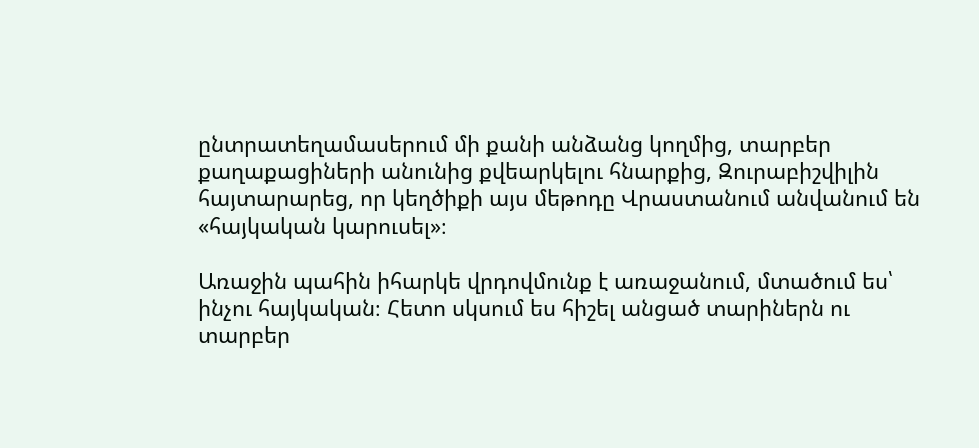ընտրատեղամասերում մի քանի անձանց կողմից, տարբեր քաղաքացիների անունից քվեարկելու հնարքից, Զուրաբիշվիլին հայտարարեց, որ կեղծիքի այս մեթոդը Վրաստանում անվանում են «հայկական կարուսել»։

Առաջին պահին իհարկե վրդովմունք է առաջանում, մտածում ես՝ ինչու հայկական։ Հետո սկսում ես հիշել անցած տարիներն ու տարբեր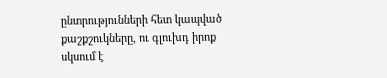ընտրությունների հետ կապված քաշքշուկները, ու գլուխդ իրոք սկսում է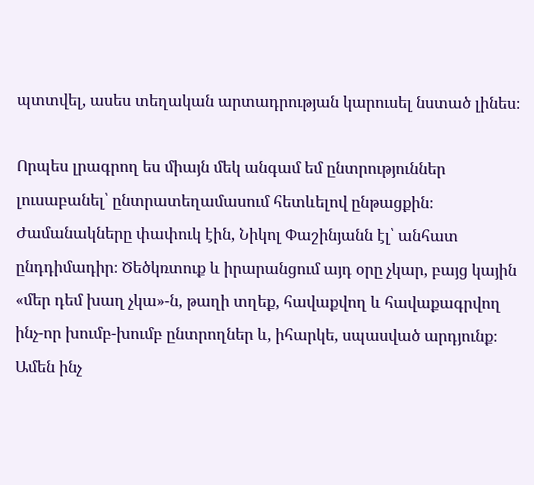պտտվել, ասես տեղական արտադրության կարուսել նստած լինես։

Որպես լրագրող ես միայն մեկ անգամ եմ ընտրություններ լուսաբանել՝ ընտրատեղամասում հետևելով ընթացքին։ Ժամանակները փափուկ էին, Նիկոլ Փաշինյանն էլ՝ անհատ ընդդիմադիր։ Ծեծկռտուք և իրարանցում այդ օրը չկար, բայց կային «մեր դեմ խաղ չկա»-ն, թաղի տղեք, հավաքվող և հավաքագրվող ինչ-որ խումբ-խումբ ընտրողներ և, իհարկե, սպասված արդյունք։ Ամեն ինչ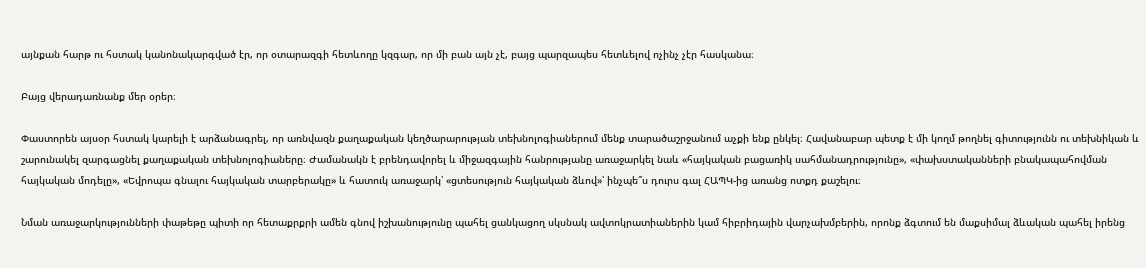այնքան հարթ ու հստակ կանոնակարգված էր, որ օտարազգի հետևողը կզգար, որ մի բան այն չէ, բայց պարզապես հետևելով ոչինչ չէր հասկանա։

Բայց վերադառնանք մեր օրեր։

Փաստորեն այսօր հստակ կարելի է արձանագրել, որ առնվազն քաղաքական կեղծարարության տեխնոլոգիաներում մենք տարածաշրջանում աչքի ենք ընկել։ Հավանաբար պետք է մի կողմ թողնել գիտությունն ու տեխնիկան և շարունակել զարգացնել քաղաքական տեխնոլոգիաները։ Ժամանակն է բրենդավորել և միջազգային հանրությանը առաջարկել նաև «հայկական բացառիկ սահմանադրությունը», «փախստականների բնակապահովման հայկական մոդելը», «Եվրոպա գնալու հայկական տարբերակը» և հատուկ առաջարկ՝ «ցտեսություն հայկական ձևով»՝ ինչպե՞ս դուրս գալ ՀԱՊԿ-ից առանց ոտքդ քաշելու։

Նման առաջարկությունների փաթեթը պիտի որ հետաքրքրի ամեն գնով իշխանությունը պահել ցանկացող սկսնակ ավտոկրատիաներին կամ հիբրիդային վարչախմբերին, որոնք ձգտում են մաքսիմալ ձևական պահել իրենց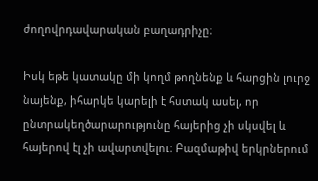ժողովրդավարական բաղադրիչը։

Իսկ եթե կատակը մի կողմ թողնենք և հարցին լուրջ նայենք, իհարկե կարելի է հստակ ասել, որ ընտրակեղծարարությունը հայերից չի սկսվել և հայերով էլ չի ավարտվելու։ Բազմաթիվ երկրներում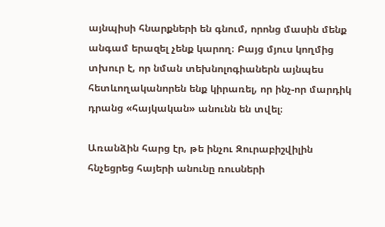այնպիսի հնարքների են գնում, որոնց մասին մենք անգամ երազել չենք կարող։ Բայց մյուս կողմից տխուր է, որ նման տեխնոլոգիաներն այնպես հետևողականորեն ենք կիրառել, որ ինչ-որ մարդիկ դրանց «հայկական» անունն են տվել։

Առանձին հարց էր, թե ինչու Զուրաբիշվիլին հնչեցրեց հայերի անունը ռուսների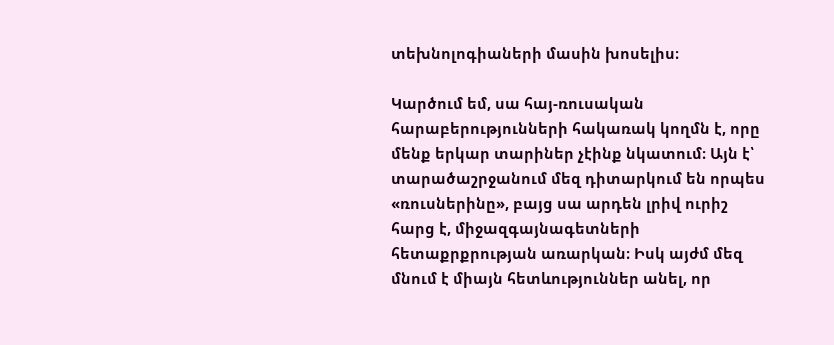տեխնոլոգիաների մասին խոսելիս։

Կարծում եմ, սա հայ-ռուսական հարաբերությունների հակառակ կողմն է, որը մենք երկար տարիներ չէինք նկատում։ Այն է՝ տարածաշրջանում մեզ դիտարկում են որպես «ռուսներինը», բայց սա արդեն լրիվ ուրիշ հարց է, միջազգայնագետների հետաքրքրության առարկան։ Իսկ այժմ մեզ մնում է միայն հետևություններ անել, որ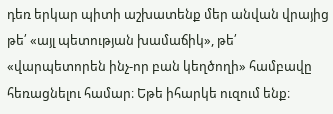դեռ երկար պիտի աշխատենք մեր անվան վրայից թե՛ «այլ պետության խամաճիկ», թե՛ «վարպետորեն ինչ-որ բան կեղծողի» համբավը հեռացնելու համար։ Եթե իհարկե ուզում ենք։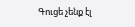Գուցե չենք էլ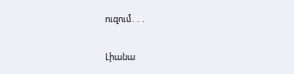ուզում․․․

Լիանա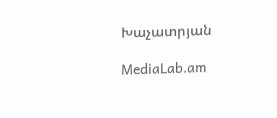Խաչատրյան

MediaLab.am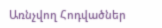Առնչվող Հոդվածներ